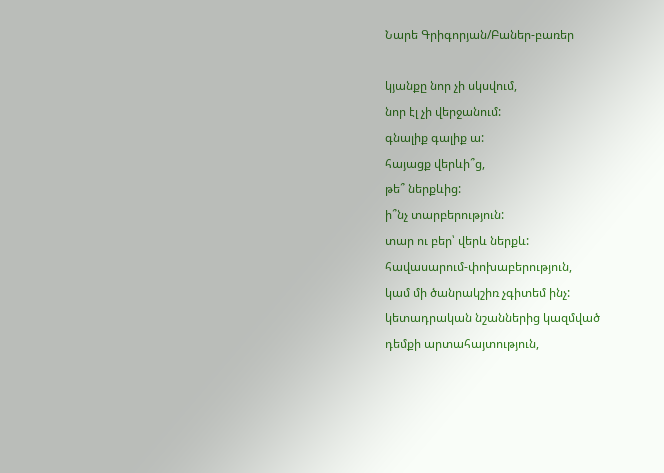Նարե Գրիգորյան/Բաներ-բառեր

կյանքը նոր չի սկսվում,
նոր էլ չի վերջանում:
գնալիք գալիք ա:
հայացք վերևի՞ց,
թե՞ ներքևից:
ի՞նչ տարբերություն:
տար ու բեր՝ վերև ներքև:
հավասարում-փոխաբերություն,
կամ մի ծանրակշիռ չգիտեմ ինչ:
կետադրական նշաններից կազմված
դեմքի արտահայտություն,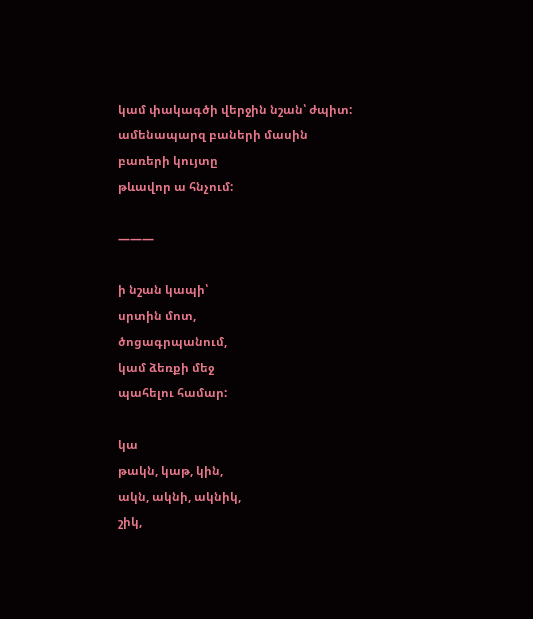կամ փակագծի վերջին նշան՝ ժպիտ:
ամենապարզ բաների մասին
բառերի կույտը
թևավոր ա հնչում:

———

ի նշան կապի՝
սրտին մոտ,
ծոցագրպանում,
կամ ձեռքի մեջ
պահելու համար:

կա
թակն, կաթ, կին,
ակն, ակնի, ակնիկ,
շիկ,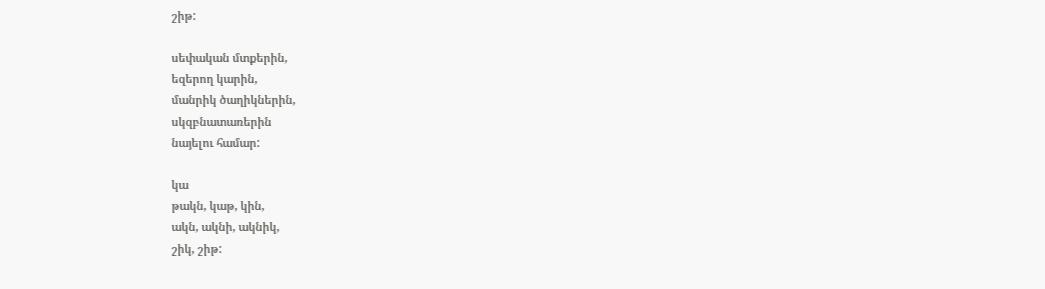շիթ:

սեփական մտքերին,
եզերող կարին,
մանրիկ ծաղիկներին,
սկզբնատառերին
նայելու համար:

կա
թակն, կաթ, կին,
ակն, ակնի, ակնիկ,
շիկ, շիթ: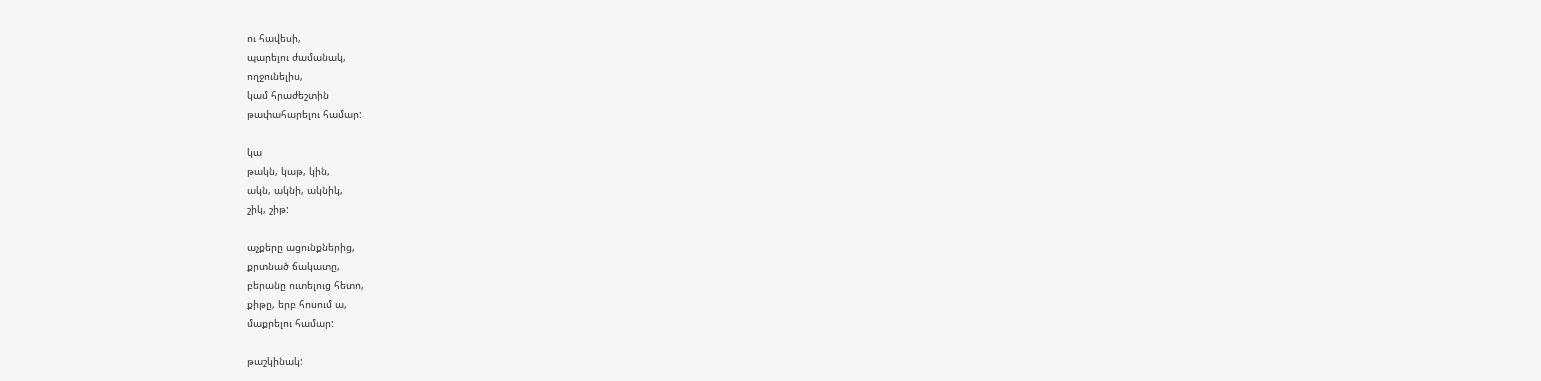ու հավեսի,
պարելու ժամանակ,
ողջունելիս,
կամ հրաժեշտին
թափահարելու համար:

կա
թակն, կաթ, կին,
ակն, ակնի, ակնիկ,
շիկ, շիթ:

աչքերը ացունքներից,
քրտնած ճակատը,
բերանը ուտելուց հետո,
քիթը, երբ հոսում ա,
մաքրելու համար:

թաշկինակ: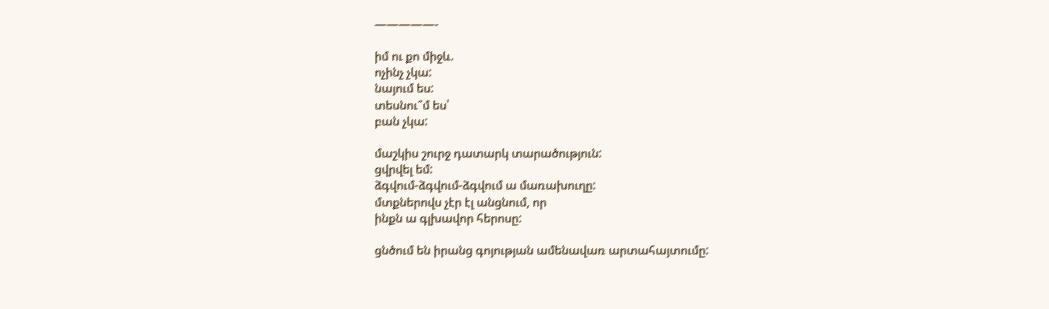—————-

իմ ու քո միջև.
ոչինչ չկա:
նայում ես:
տեսնու՞մ ես՝
բան չկա:

մաշկիս շուրջ դատարկ տարածություն:
ցվրվել եմ:
ձգվում-ձգվում-ձգվում ա մառախուղը:
մտքներովս չէր էլ անցնում, որ
ինքն ա գլխավոր հերոսը:

ցնծում են իրանց գոյության ամենավառ արտահայտումը: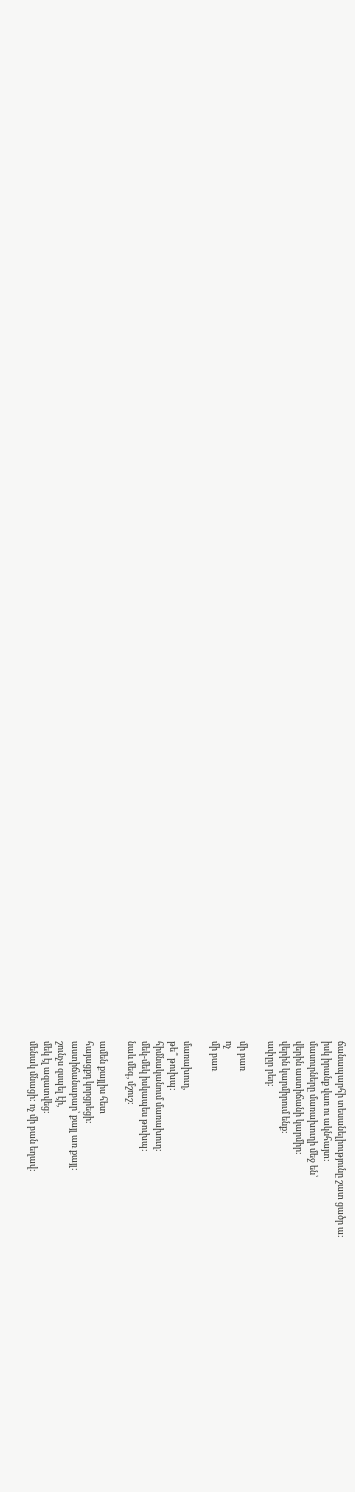ճանապարհի տեսանելիությունը շատ ցածր ա:
իսկ իրանք վառ ու ակնհայտ:
մասուրները մառախուղի մեջ են՝
վերին աստիճանի կարմիր:
վերին կարմիրում ենք:
ափըր րեդ:

մի բառ
ոչ
մի բառ

մառախուղ,
թե՞ թուխպ:
հիմնականում մառախուղ:
մեկ-մեկ իսկապես թուխպ:
նաև մեգ, մշուշ:

ամեն քայլիս հետ
հայացքդ կորցրեցի:
աստիճանաբար՝ քայլ առ քայլ:
շունչս զսպել էի,
մեկ էլ ազատվեց:
մենակ մնացի: ոչ մի բան եղավ: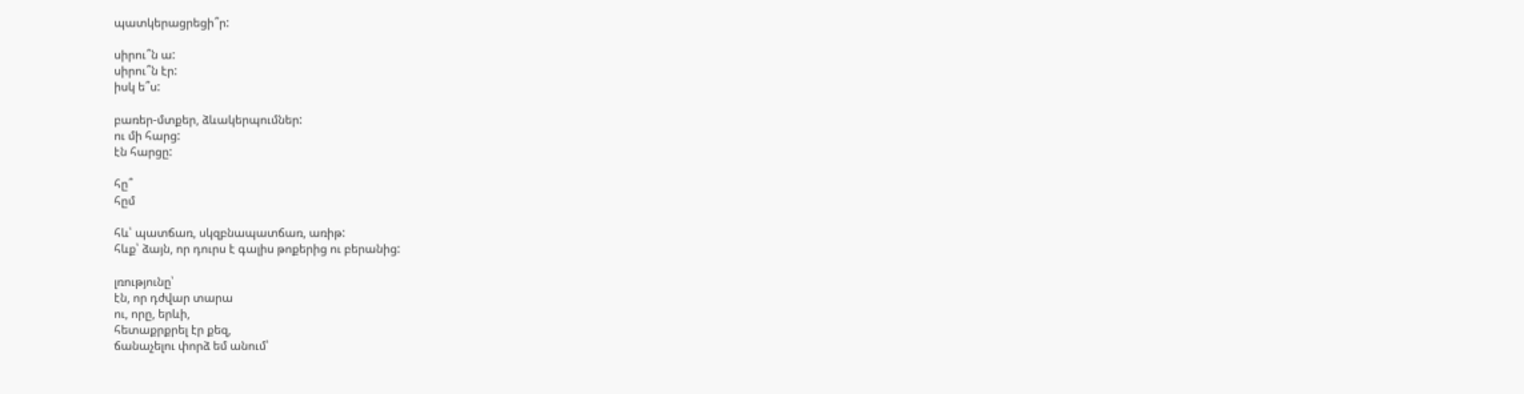պատկերացրեցի՞ր:

սիրու՞ն ա:
սիրու՞ն էր:
իսկ ե՞ս:

բառեր-մտքեր, ձևակերպումներ:
ու մի հարց:
էն հարցը:

հը՞
հըմ

հև՝ պատճառ, սկզբնապատճառ, առիթ:
հևք՝ ձայն, որ դուրս է գալիս թոքերից ու բերանից:

լռությունը՝
էն, որ դժվար տարա
ու, որը, երևի,
հետաքրքրել էր քեզ,
ճանաչելու փորձ եմ անում՝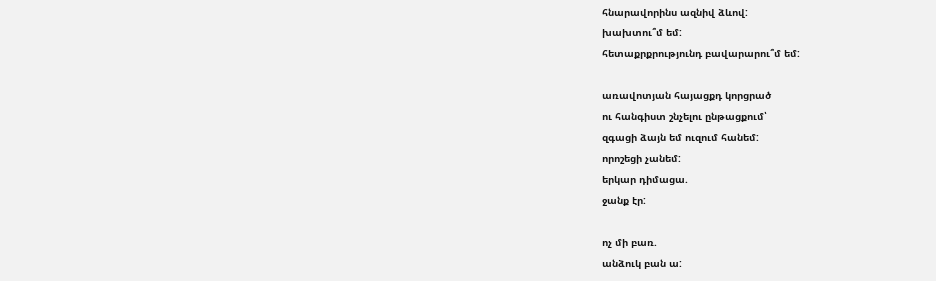հնարավորինս ազնիվ ձևով:
խախտու՞մ եմ:
հետաքրքրությունդ բավարարու՞մ եմ:

առավոտյան հայացքդ կորցրած
ու հանգիստ շնչելու ընթացքում՝
զգացի ձայն եմ ուզում հանեմ:
որոշեցի չանեմ:
երկար դիմացա.
ջանք էր:

ոչ մի բառ.
անձուկ բան ա: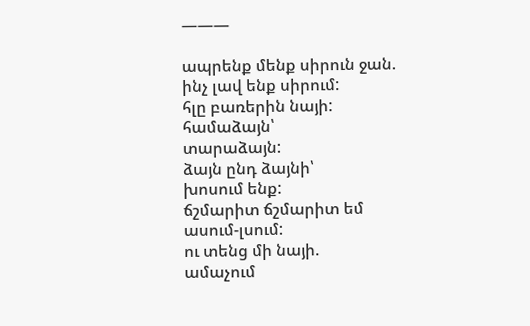———

ապրենք մենք սիրուն ջան.
ինչ լավ ենք սիրում:
հլը բառերին նայի:
համաձայն՝
տարաձայն:
ձայն ընդ ձայնի՝
խոսում ենք:
ճշմարիտ ճշմարիտ եմ
ասում-լսում:
ու տենց մի նայի.
ամաչում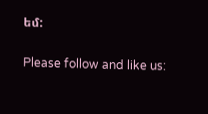եմ:

Please follow and like us: